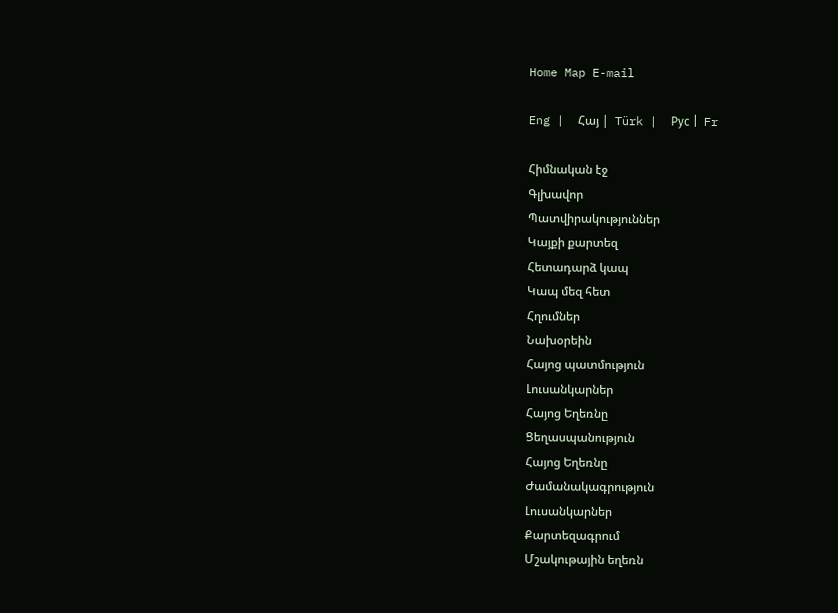Home Map E-mail

Eng |  Հայ |  Türk |  Рус |  Fr

Հիմնական էջ
Գլխավոր
Պատվիրակություններ
Կայքի քարտեզ
Հետադարձ կապ
Կապ մեզ հետ
Հղումներ
Նախօրեին
Հայոց պատմություն
Լուսանկարներ
Հայոց Եղեռնը
Ցեղասպանություն
Հայոց Եղեռնը
Ժամանակագրություն
Լուսանկարներ
Քարտեզագրում
Մշակութային եղեռն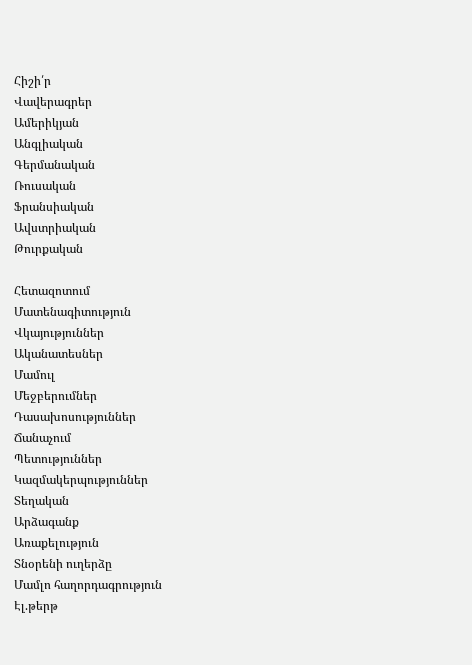Հիշի՛ր
Վավերագրեր
Ամերիկյան
Անգլիական
Գերմանական
Ռուսական
Ֆրանսիական
Ավստրիական
Թուրքական

Հետազոտում
Մատենագիտություն
Վկայություններ
Ականատեսներ
Մամուլ
Մեջբերումներ
Դասախոսություններ
Ճանաչում
Պետություններ
Կազմակերպություններ
Տեղական
Արձագանք
Առաքելություն
Տնօրենի ուղերձը
Մամլո հաղորդագրություն
Էլ.թերթ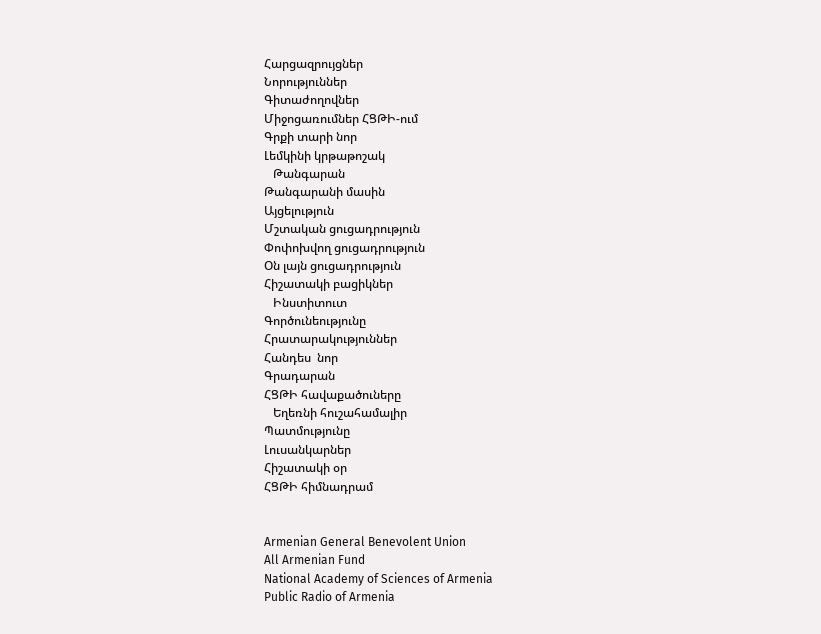Հարցազրույցներ
Նորություններ
Գիտաժողովներ
Միջոցառումներ ՀՑԹԻ-ում
Գրքի տարի նոր
Լեմկինի կրթաթոշակ
   Թանգարան
Թանգարանի մասին
Այցելություն
Մշտական ցուցադրություն
Փոփոխվող ցուցադրություն
Օն լայն ցուցադրություն
Հիշատակի բացիկներ
   Ինստիտուտ
Գործունեությունը
Հրատարակություններ
Հանդես  նոր
Գրադարան
ՀՑԹԻ հավաքածուները
   Եղեռնի հուշահամալիր
Պատմությունը
Լուսանկարներ
Հիշատակի օր
ՀՑԹԻ հիմնադրամ


Armenian General Benevolent Union
All Armenian Fund
National Academy of Sciences of Armenia
Public Radio of Armenia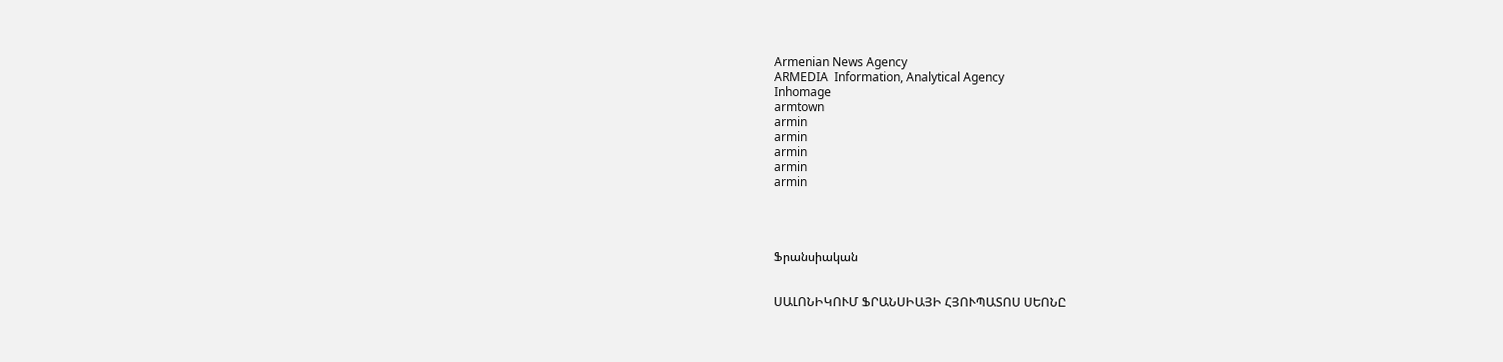Armenian News Agency
ARMEDIA  Information, Analytical Agency
Inhomage
armtown
armin
armin
armin
armin
armin




Ֆրանսիական


ՍԱԼՈՆԻԿՈՒՄ ՖՐԱՆՍԻԱՅԻ ՀՅՈՒՊԱՏՈՍ ՍԵՈՆԸ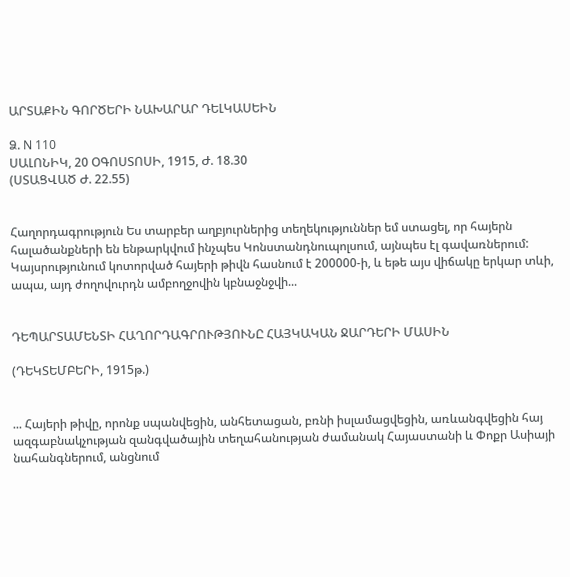ԱՐՏԱՔԻՆ ԳՈՐԾԵՐԻ ՆԱԽԱՐԱՐ ԴԵԼԿԱՍԵԻՆ

Ձ. N 110
ՍԱԼՈՆԻԿ, 20 ՕԳՈՍՏՈՍԻ, 1915, Ժ. 18.30
(ՍՏԱՑՎԱԾ Ժ. 22.55)


Հաղորդագրություն Ես տարբեր աղբյուրներից տեղեկություններ եմ ստացել, որ հայերն հալածանքների են ենթարկվում ինչպես Կոնստանդնուպոլսում, այնպես էլ գավառներում: Կայսրությունում կոտորված հայերի թիվն հասնում է 200000-ի, և եթե այս վիճակը երկար տևի, ապա, այդ ժողովուրդն ամբողջովին կբնաջնջվի...


ԴԵՊԱՐՏԱՄԵՆՏԻ ՀԱՂՈՐԴԱԳՐՈՒԹՅՈՒՆԸ ՀԱՅԿԱԿԱՆ ՋԱՐԴԵՐԻ ՄԱՍԻՆ

(ԴԵԿՏԵՄԲԵՐԻ, 1915թ.)


... Հայերի թիվը, որոնք սպանվեցին, անհետացան, բռնի իսլամացվեցին, առևանգվեցին հայ ազգաբնակչության զանգվածային տեղահանության ժամանակ Հայաստանի և Փոքր Ասիայի նահանգներում, անցնում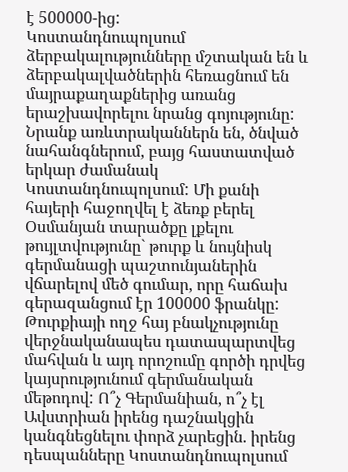է 500000-ից:
Կոստանդնուպոլսում ձերբակալությունները մշտական են և ձերբակալվածներին հեռացնում են մայրաքաղաքներից առանց երաշխավորելու նրանց գոյությունը: Նրանք առևտրականներն են, ծնված նահանգներում, բայց հաստատված երկար ժամանակ Կոստանդնուպոլսում: Մի քանի հայերի հաջողվել է ձեռք բերել Օսմանյան տարածքը լքելու թույլտվությունը` թուրք և նույնիսկ գերմանացի պաշտունյաներին վճարելով մեծ գումար, որը հաճախ գերազանցում էր 100000 ֆրանկը:
Թուրքիայի ողջ հայ բնակչությունը վերջնականապես դատապարտվեց մահվան և այդ որոշումը գործի դրվեց կայսրությունում գերմանական մեթոդով: Ո՞չ Գերմանիան, ո՞չ էլ Ավստրիան իրենց դաշնակցին կանգնեցնելու փորձ չարեցին. իրենց դեսպանները Կոստանդնուպոլսում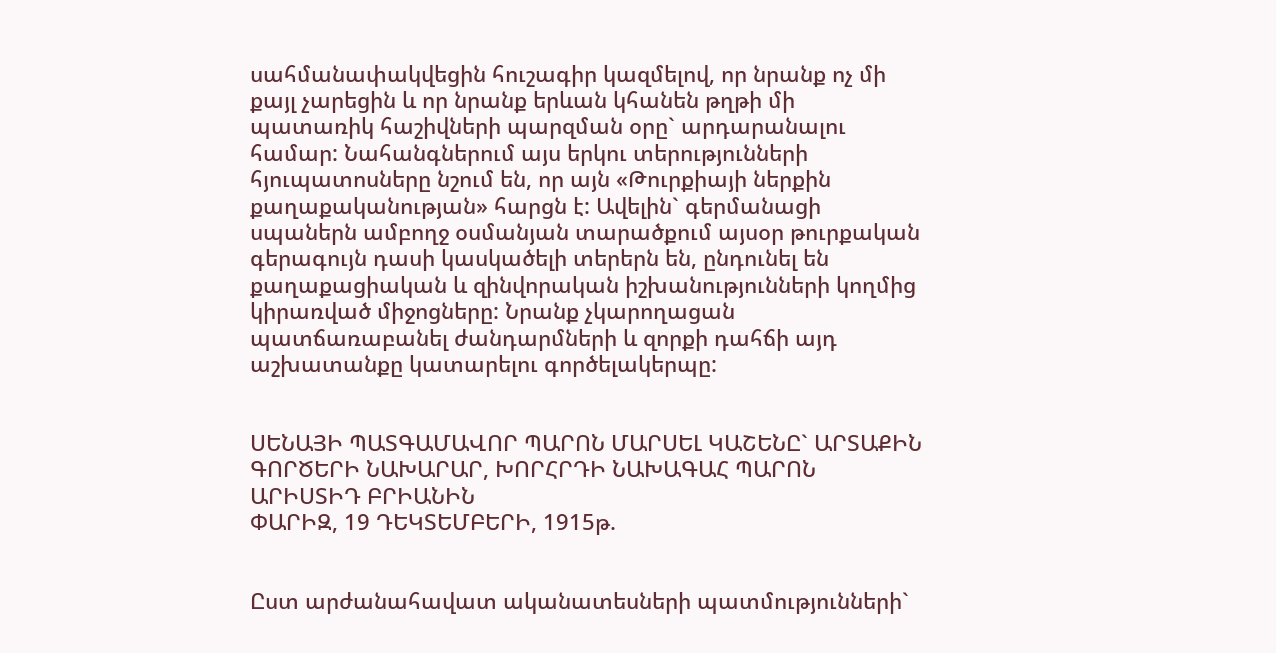սահմանափակվեցին հուշագիր կազմելով, որ նրանք ոչ մի քայլ չարեցին և որ նրանք երևան կհանեն թղթի մի պատառիկ հաշիվների պարզման օրը` արդարանալու համար: Նահանգներում այս երկու տերությունների հյուպատոսները նշում են, որ այն «Թուրքիայի ներքին քաղաքականության» հարցն է: Ավելին` գերմանացի սպաներն ամբողջ օսմանյան տարածքում այսօր թուրքական գերագույն դասի կասկածելի տերերն են, ընդունել են քաղաքացիական և զինվորական իշխանությունների կողմից կիրառված միջոցները: Նրանք չկարողացան պատճառաբանել ժանդարմների և զորքի դահճի այդ աշխատանքը կատարելու գործելակերպը:


ՍԵՆԱՅԻ ՊԱՏԳԱՄԱՎՈՐ ՊԱՐՈՆ ՄԱՐՍԵԼ ԿԱՇԵՆԸ` ԱՐՏԱՔԻՆ ԳՈՐԾԵՐԻ ՆԱԽԱՐԱՐ, ԽՈՐՀՐԴԻ ՆԱԽԱԳԱՀ ՊԱՐՈՆ ԱՐԻՍՏԻԴ ԲՐԻԱՆԻՆ
ՓԱՐԻԶ, 19 ԴԵԿՏԵՄԲԵՐԻ, 1915թ.


Ըստ արժանահավատ ականատեսների պատմությունների`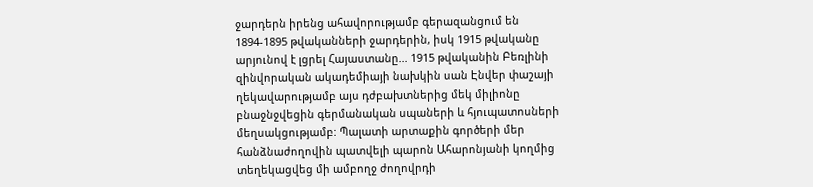ջարդերն իրենց ահավորությամբ գերազանցում են 1894-1895 թվականների ջարդերին, իսկ 1915 թվականը արյունով է լցրել Հայաստանը... 1915 թվականին Բեռլինի զինվորական ակադեմիայի նախկին սան Էնվեր փաշայի ղեկավարությամբ այս դժբախտներից մեկ միլիոնը բնաջնջվեցին գերմանական սպաների և հյուպատոսների մեղսակցությամբ: Պալատի արտաքին գործերի մեր հանձնաժողովին պատվելի պարոն Ահարոնյանի կողմից տեղեկացվեց մի ամբողջ ժողովրդի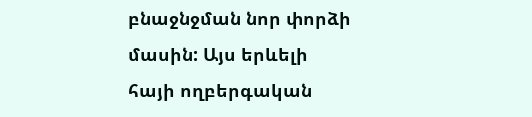բնաջնջման նոր փորձի մասին: Այս երևելի հայի ողբերգական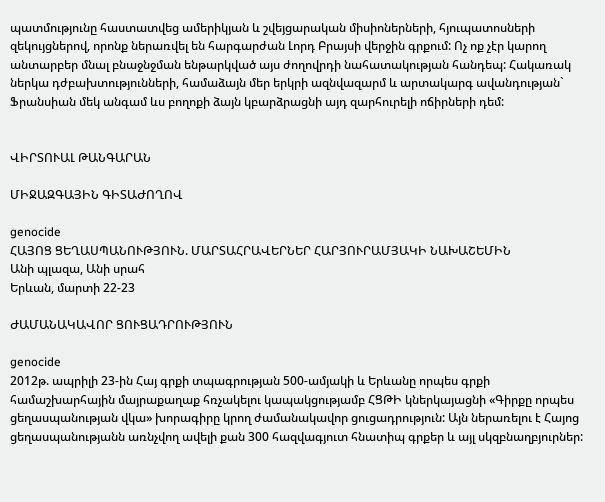պատմությունը հաստատվեց ամերիկյան և շվեյցարական միսիոներների, հյուպատոսների զեկույցներով, որոնք ներառվել են հարգարժան Լորդ Բրայսի վերջին գրքում: Ոչ ոք չէր կարող անտարբեր մնալ բնաջնջման ենթարկված այս ժողովրդի նահատակության հանդեպ: Հակառակ ներկա դժբախտությունների, համաձայն մեր երկրի ազնվազարմ և արտակարգ ավանդության` Ֆրանսիան մեկ անգամ ևս բողոքի ձայն կբարձրացնի այդ զարհուրելի ոճիրների դեմ:


ՎԻՐՏՈՒԱԼ ԹԱՆԳԱՐԱՆ

ՄԻՋԱԶԳԱՅԻՆ ԳԻՏԱԺՈՂՈՎ

genocide
ՀԱՅՈՑ ՑԵՂԱՍՊԱՆՈՒԹՅՈՒՆ. ՄԱՐՏԱՀՐԱՎԵՐՆԵՐ ՀԱՐՅՈՒՐԱՄՅԱԿԻ ՆԱԽԱՇԵՄԻՆ
Անի պլազա, Անի սրահ
Երևան, մարտի 22-23

ԺԱՄԱՆԱԿԱՎՈՐ ՑՈՒՑԱԴՐՈՒԹՅՈՒՆ

genocide
2012թ. ապրիլի 23-ին Հայ գրքի տպագրության 500-ամյակի և Երևանը որպես գրքի համաշխարհային մայրաքաղաք հռչակելու կապակցությամբ ՀՑԹԻ կներկայացնի «Գիրքը որպես ցեղասպանության վկա» խորագիրը կրող ժամանակավոր ցուցադրություն: Այն ներառելու է Հայոց ցեղասպանությանն առնչվող ավելի քան 300 հազվագյուտ հնատիպ գրքեր և այլ սկզբնաղբյուրներ: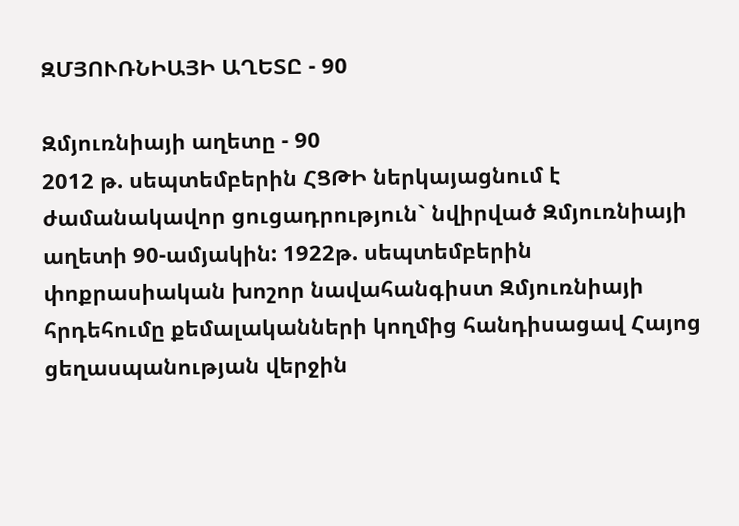ԶՄՅՈՒՌՆԻԱՅԻ ԱՂԵՏԸ - 90

Զմյուռնիայի աղետը - 90
2012 թ. սեպտեմբերին ՀՑԹԻ ներկայացնում է ժամանակավոր ցուցադրություն` նվիրված Զմյուռնիայի աղետի 90-ամյակին: 1922թ. սեպտեմբերին փոքրասիական խոշոր նավահանգիստ Զմյուռնիայի հրդեհումը քեմալականների կողմից հանդիսացավ Հայոց ցեղասպանության վերջին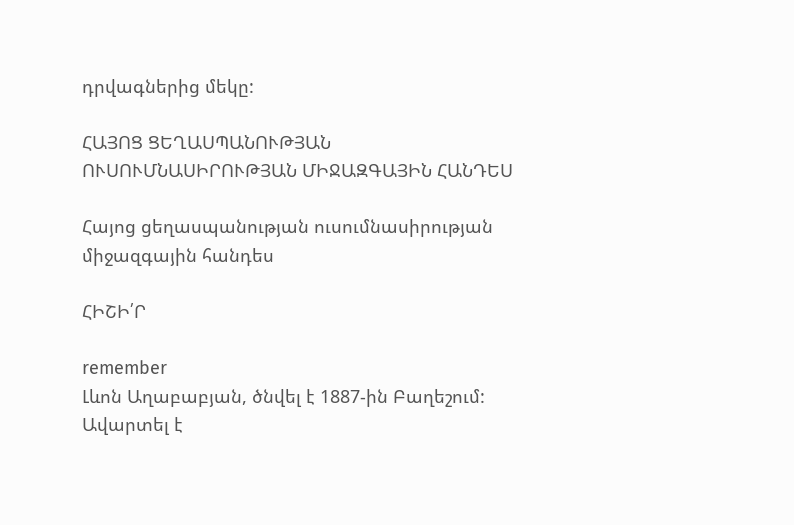դրվագներից մեկը:

ՀԱՅՈՑ ՑԵՂԱՍՊԱՆՈՒԹՅԱՆ ՈՒՍՈՒՄՆԱՍԻՐՈՒԹՅԱՆ ՄԻՋԱԶԳԱՅԻՆ ՀԱՆԴԵՍ

Հայոց ցեղասպանության ուսումնասիրության միջազգային հանդես

ՀԻՇԻ՛Ր

remember
Լևոն Աղաբաբյան, ծնվել է 1887-ին Բաղեշում: Ավարտել է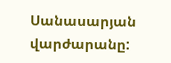Սանասարյան վարժարանը: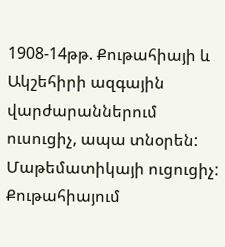1908-14թթ. Քութահիայի և Ակշեհիրի ազգային վարժարաններում ուսուցիչ, ապա տնօրեն: Մաթեմատիկայի ուցուցիչ: Քութահիայում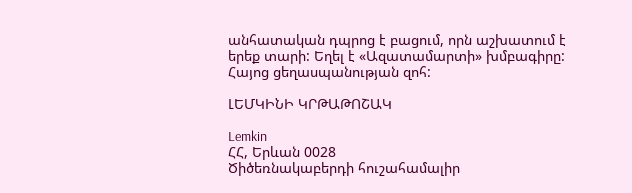անհատական դպրոց է բացում, որն աշխատում է երեք տարի: Եղել է «Ազատամարտի» խմբագիրը: Հայոց ցեղասպանության զոհ:

ԼԵՄԿԻՆԻ ԿՐԹԱԹՈՇԱԿ

Lemkin
ՀՀ, Երևան 0028
Ծիծեռնակաբերդի հուշահամալիր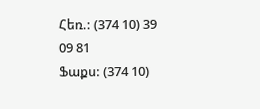Հեռ.: (374 10) 39 09 81
Ֆաքս: (374 10)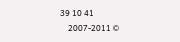39 10 41
    2007-2011 ©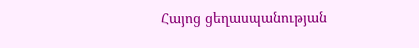Հայոց ցեղասպանության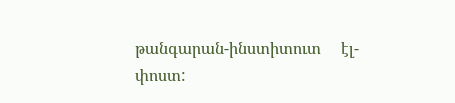թանգարան-ինստիտուտ     էլ-փոստ: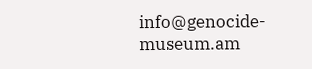info@genocide-museum.am